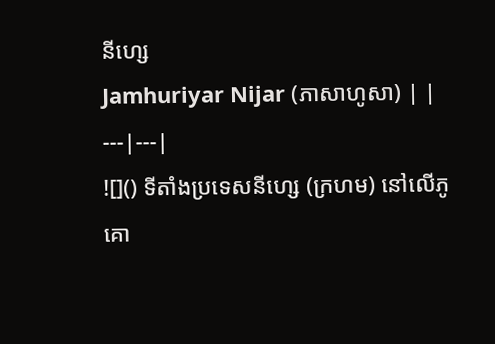នីហ្សេ
Jamhuriyar Nijar (ភាសាហូសា) | |
---|---|
![]() ទីតាំងប្រទេសនីហ្សេ (ក្រហម) នៅលើភូគោ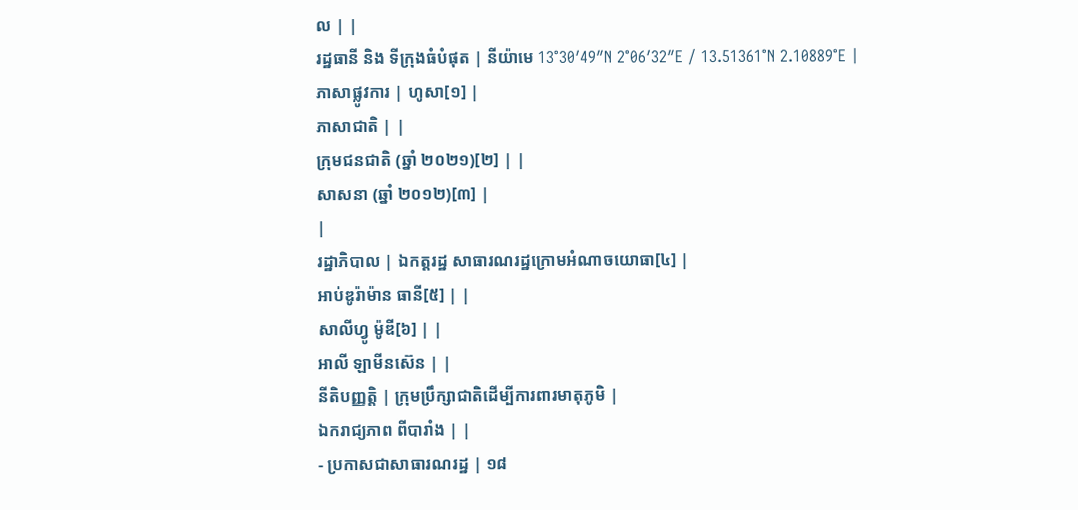ល | |
រដ្ឋធានី និង ទីក្រុងធំបំផុត | នីយ៉ាមេ 13°30′49″N 2°06′32″E / 13.51361°N 2.10889°E |
ភាសាផ្លូវការ | ហូសា[១] |
ភាសាជាតិ | |
ក្រុមជនជាតិ (ឆ្នាំ ២០២១)[២] | |
សាសនា (ឆ្នាំ ២០១២)[៣] |
|
រដ្ឋាភិបាល | ឯកត្តរដ្ឋ សាធារណរដ្ឋក្រោមអំណាចយោធា[៤] |
អាប់ឌូរ៉ាម៉ាន ធានី[៥] | |
សាលីហ្វូ ម៉ូឌី[៦] | |
អាលី ឡាមីនស៊េន | |
នីតិបញ្ញត្តិ | ក្រុមប្រឹក្សាជាតិដើម្បីការពារមាតុភូមិ |
ឯករាជ្យភាព ពីបារាំង | |
- ប្រកាសជាសាធារណរដ្ឋ | ១៨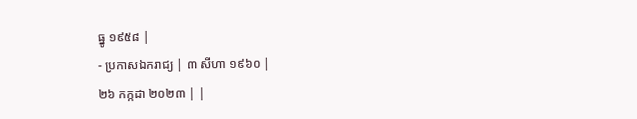ធ្នូ ១៩៥៨ |
- ប្រកាសឯករាជ្យ | ៣ សីហា ១៩៦០ |
២៦ កក្កដា ២០២៣ | |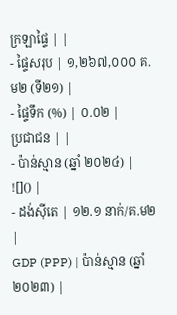ក្រឡាផ្ទៃ | |
- ផ្ទៃសរុប | ១,២៦៧,០០០ គ.ម២ (ទី២១) |
- ផ្ទៃទឹក (%) | ០.០២ |
ប្រជាជន | |
- ប៉ាន់ស្មាន (ឆ្នាំ ២០២៤) | ![]() |
- ដង់ស៊ីតេ | ១២.១ នាក់/គ.ម២ |
GDP (PPP) | ប៉ាន់ស្មាន (ឆ្នាំ ២០២៣) |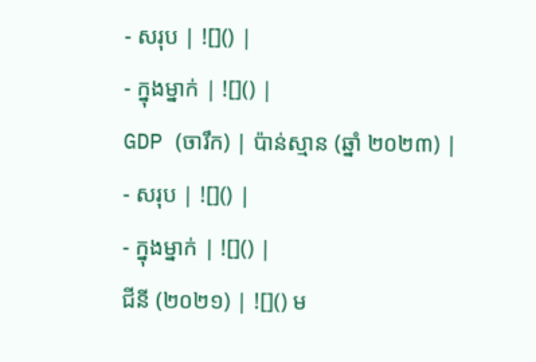- សរុប | ![]() |
- ក្នុងម្នាក់ | ![]() |
GDP (ចារឹក) | ប៉ាន់ស្មាន (ឆ្នាំ ២០២៣) |
- សរុប | ![]() |
- ក្នុងម្នាក់ | ![]() |
ជីនី (២០២១) | ![]() ម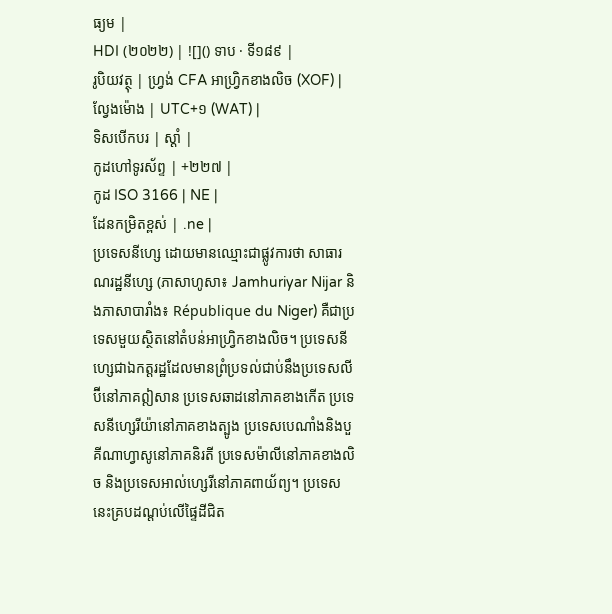ធ្យម |
HDI (២០២២) | ![]() ទាប · ទី១៨៩ |
រូបិយវត្ថុ | ហ្វ្រង់ CFA អាហ្វ្រិកខាងលិច (XOF) |
ល្វែងម៉ោង | UTC+១ (WAT) |
ទិសបើកបរ | ស្ដាំ |
កូដហៅទូរស័ព្ទ | +២២៧ |
កូដ ISO 3166 | NE |
ដែនកម្រិតខ្ពស់ | .ne |
ប្រទេសនីហ្សេ ដោយមានឈ្មោះជាផ្លូវការថា សាធារណរដ្ឋនីហ្សេ (ភាសាហូសា៖ Jamhuriyar Nijar និងភាសាបារាំង៖ République du Niger) គឺជាប្រទេសមួយស្ថិតនៅតំបន់អាហ្វ្រិកខាងលិច។ ប្រទេសនីហ្សេជាឯកត្តរដ្ឋដែលមានព្រំប្រទល់ជាប់នឹងប្រទេសលីប៊ីនៅភាគឦសាន ប្រទេសឆាដនៅភាគខាងកើត ប្រទេសនីហ្សេរីយ៉ានៅភាគខាងត្បូង ប្រទេសបេណាំងនិងបួគីណាហ្វាសូនៅភាគនិរតី ប្រទេសម៉ាលីនៅភាគខាងលិច និងប្រទេសអាល់ហ្សេរីនៅភាគពាយ័ព្យ។ ប្រទេសនេះគ្របដណ្តប់លើផ្ទៃដីជិត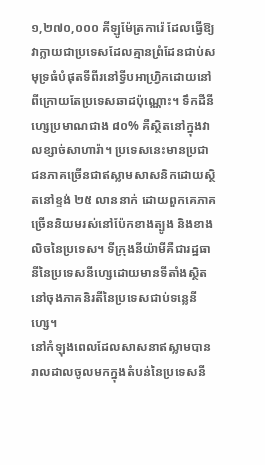១,២៧០,០០០ គីឡូម៉ែត្រការ៉េ ដែលធ្វើឱ្យវាក្លាយជាប្រទេសដែលគ្មានព្រំដែនជាប់សមុទ្រធំបំផុតទីពីរនៅទ្វីបអាហ្វ្រិកដោយនៅពីក្រោយតែប្រទេសឆាដប៉ុណ្ណោះ។ ទឹកដីនីហ្សេប្រមាណជាង ៨០% គឺស្ថិតនៅក្នុងវាលខ្សាច់សាហារ៉ា។ ប្រទេសនេះមានប្រជាជនភាគច្រើនជាឥស្លាមសាសនិកដោយស្ថិតនៅខ្ទង់ ២៥ លាននាក់ ដោយពួកគេភាគច្រើននិយមរស់នៅប៉ែកខាងត្បូង និងខាងលិចនៃប្រទេស។ ទីក្រុងនីយ៉ាមីគឺជារដ្ឋធានីនៃប្រទេសនីហ្សេដោយមានទីតាំងស្ថិតនៅចុងភាគនិរតីនៃប្រទេសជាប់ទន្លេនីហ្សេ។
នៅកំឡុងពេលដែលសាសនាឥស្លាមបានរាលដាលចូលមកក្នុងតំបន់នៃប្រទេសនី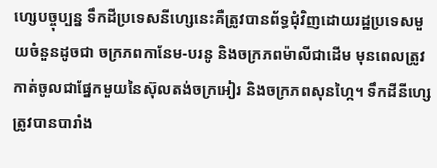ហ្សេបច្ចុប្បន្ន ទឹកដីប្រទេសនីហ្សេនេះគឺត្រូវបានព័ទ្ធជុំវិញដោយរដ្ឋប្រទេសមួយចំនួនដូចជា ចក្រភពកានែម-បរនូ និងចក្រភពម៉ាលីជាដើម មុនពេលត្រូវកាត់ចូលជាផ្នែកមួយនៃស៊ុលតង់ចក្រអៀរ និងចក្រភពសុនហ្កៃ។ ទឹកដីនីហ្សេត្រូវបានបារាំង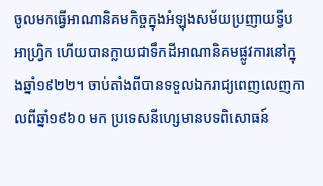ចូលមកធ្វើអាណានិគមកិច្ចក្នុងអំឡុងសម័យប្រញាយទ្វីបអាហ្រ្វិក ហើយបានក្លាយជាទឹកដីអាណានិគមផ្លូវការនៅក្នុងឆ្នាំ១៩២២។ ចាប់តាំងពីបានទទួលឯករាជ្យពេញលេញកាលពីឆ្នាំ១៩៦០ មក ប្រទេសនីហ្សេមានបទពិសោធន៍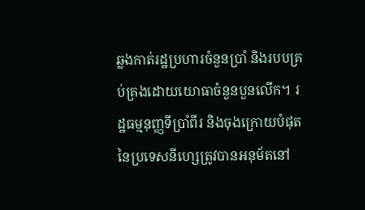ឆ្លងកាត់រដ្ឋប្រហារចំនួនប្រាំ និងរបបគ្រប់គ្រងដោយយោធាចំនួនបួនលើក។ រដ្ឋធម្មនុញ្ញទីប្រាំពីរ និងចុងក្រោយបំផុតនៃប្រទេសនីហ្សេត្រូវបានអនុម័តនៅ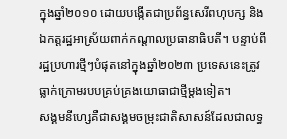ក្នុងឆ្នាំ២០១០ ដោយបង្កើតជាប្រព័ន្ធសេរីពហុបក្ស និងឯកត្តរដ្ឋអាស្រ័យពាក់កណ្តាលប្រធានាធិបតី។ បន្ទាប់ពីរដ្ឋប្រហារថ្មីៗបំផុតនៅក្នុងឆ្នាំ២០២៣ ប្រទេសនេះត្រូវធ្លាក់ក្រោមរបបគ្រប់គ្រងយោធាជាថ្មីម្តងទៀត។
សង្គមនីហ្សេគឺជាសង្គមចម្រុះជាតិសាសន៍ដែលជាលទ្ធ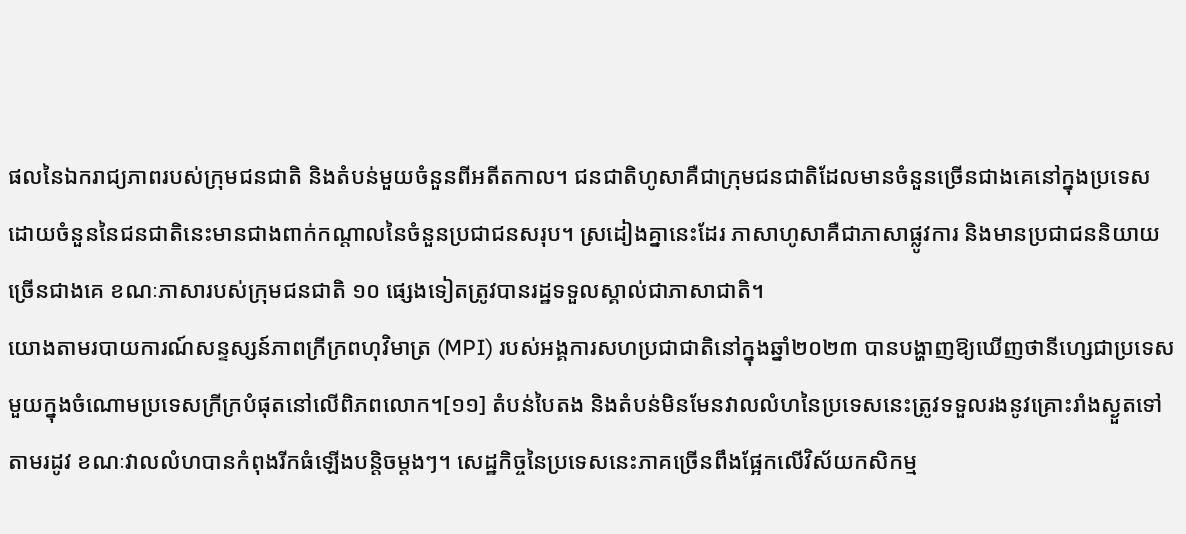ផលនៃឯករាជ្យភាពរបស់ក្រុមជនជាតិ និងតំបន់មួយចំនួនពីអតីតកាល។ ជនជាតិហូសាគឺជាក្រុមជនជាតិដែលមានចំនួនច្រើនជាងគេនៅក្នុងប្រទេស ដោយចំនួននៃជនជាតិនេះមានជាងពាក់កណ្តាលនៃចំនួនប្រជាជនសរុប។ ស្រដៀងគ្នានេះដែរ ភាសាហូសាគឺជាភាសាផ្លូវការ និងមានប្រជាជននិយាយច្រើនជាងគេ ខណៈភាសារបស់ក្រុមជនជាតិ ១០ ផ្សេងទៀតត្រូវបានរដ្ឋទទួលស្គាល់ជាភាសាជាតិ។
យោងតាមរបាយការណ៍សន្ទស្សន៍ភាពក្រីក្រពហុវិមាត្រ (MPI) របស់អង្គការសហប្រជាជាតិនៅក្នុងឆ្នាំ២០២៣ បានបង្ហាញឱ្យឃើញថានីហ្សេជាប្រទេសមួយក្នុងចំណោមប្រទេសក្រីក្របំផុតនៅលើពិភពលោក។[១១] តំបន់បៃតង និងតំបន់មិនមែនវាលលំហនៃប្រទេសនេះត្រូវទទួលរងនូវគ្រោះរាំងស្ងួតទៅតាមរដូវ ខណៈវាលលំហបានកំពុងរីកធំឡើងបន្តិចម្តងៗ។ សេដ្ឋកិច្ចនៃប្រទេសនេះភាគច្រើនពឹងផ្អែកលើវិស័យកសិកម្ម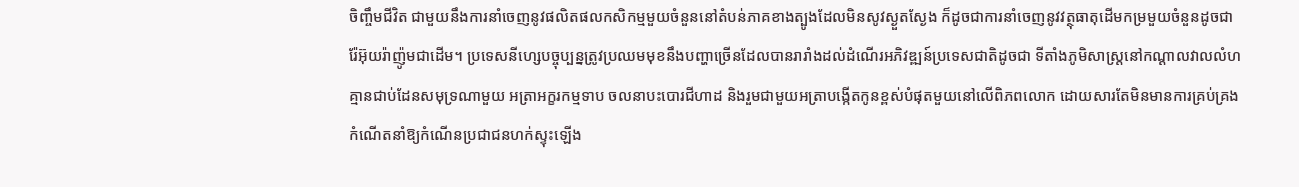ចិញ្ចឹមជីវិត ជាមួយនឹងការនាំចេញនូវផលិតផលកសិកម្មមួយចំនួននៅតំបន់ភាគខាងត្បូងដែលមិនសូវស្ងួតស្ងែង ក៏ដូចជាការនាំចេញនូវវត្ថុធាតុដើមកម្រមួយចំនួនដូចជា រ៉ែអ៊ុយរ៉ាញ៉ូមជាដើម។ ប្រទេសនីហ្សេបច្ចុប្បន្នត្រូវប្រឈមមុខនឹងបញ្ហាច្រើនដែលបានរារាំងដល់ដំណើរអភិវឌ្ឍន៍ប្រទេសជាតិដូចជា ទីតាំងភូមិសាស្ត្រនៅកណ្ដាលវាលលំហគ្មានជាប់ដែនសមុទ្រណាមួយ អត្រាអក្ខរកម្មទាប ចលនាបះបោរជីហាដ និងរួមជាមួយអត្រាបង្កើតកូនខ្ពស់បំផុតមួយនៅលើពិភពលោក ដោយសារតែមិនមានការគ្រប់គ្រងកំណើតនាំឱ្យកំណើនប្រជាជនហក់ស្ទុះឡើង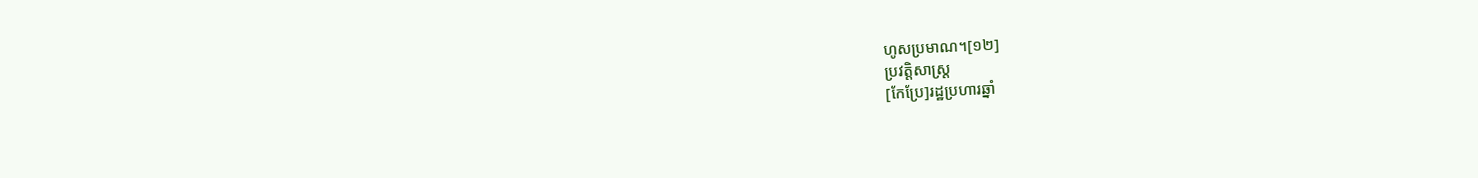ហូសប្រមាណ។[១២]
ប្រវត្តិសាស្ត្រ
[កែប្រែ]រដ្ឋប្រហារឆ្នាំ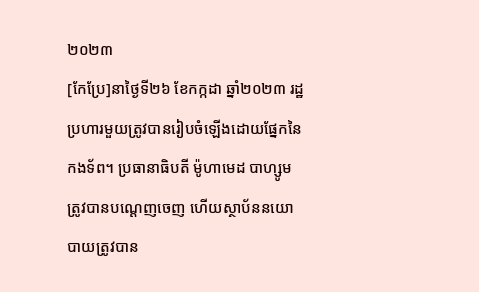២០២៣
[កែប្រែ]នាថ្ងៃទី២៦ ខែកក្កដា ឆ្នាំ២០២៣ រដ្ឋប្រហារមួយត្រូវបានរៀបចំឡើងដោយផ្នែកនៃកងទ័ព។ ប្រធានាធិបតី ម៉ូហាមេដ បាហ្សូម ត្រូវបានបណ្តេញចេញ ហើយស្ថាប័ននយោបាយត្រូវបាន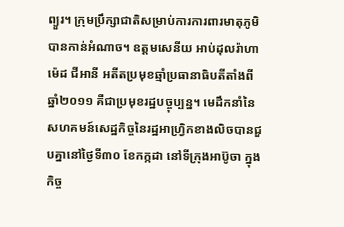ព្យួរ។ ក្រុមប្រឹក្សាជាតិសម្រាប់ការការពារមាតុភូមិបានកាន់អំណាច។ ឧត្តមសេនីយ អាប់ដុលរ៉ាហាម៉េដ ជីអានី អតីតប្រមុខឆ្មាំប្រធានាធិបតីតាំងពីឆ្នាំ២០១១ គឺជាប្រមុខរដ្ឋបច្ចុប្បន្ន។ មេដឹកនាំនៃសហគមន៍សេដ្ឋកិច្ចនៃរដ្ឋអាហ្រ្វិកខាងលិចបានជួបគ្នានៅថ្ងៃទី៣០ ខែកក្កដា នៅទីក្រុងអាប៊ូចា ក្នុងកិច្ច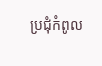ប្រជុំកំពូល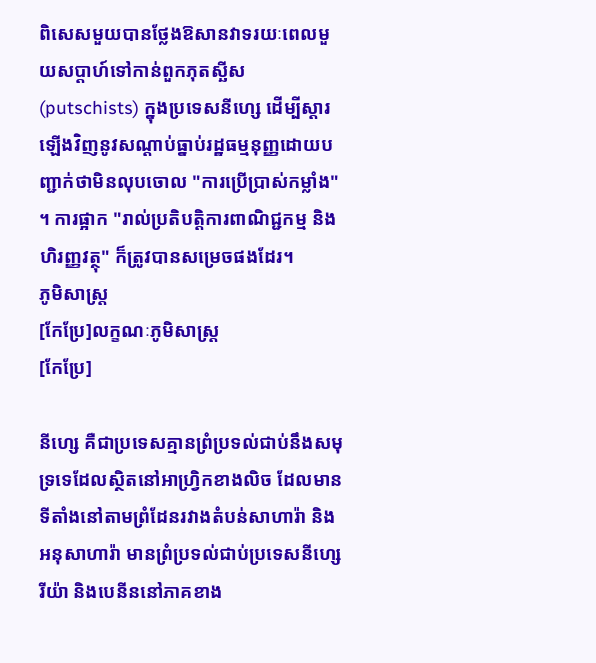ពិសេសមួយបានថ្លែងឱសានវាទរយៈពេលមួយសប្តាហ៍ទៅកាន់ពួកភុតស្ឆីស (putschists) ក្នុងប្រទេសនីហ្សេ ដើម្បីស្ដារឡើងវិញនូវសណ្តាប់ធ្នាប់រដ្ឋធម្មនុញ្ញដោយបញ្ជាក់ថាមិនលុបចោល "ការប្រើប្រាស់កម្លាំង" ។ ការផ្អាក "រាល់ប្រតិបត្តិការពាណិជ្ជកម្ម និងហិរញ្ញវត្ថុ" ក៏ត្រូវបានសម្រេចផងដែរ។
ភូមិសាស្ត្រ
[កែប្រែ]លក្ខណៈភូមិសាស្ត្រ
[កែប្រែ]

នីហ្សេ គឺជាប្រទេសគ្មានព្រំប្រទល់ជាប់នឹងសមុទ្រទេដែលស្ថិតនៅអាហ្វ្រិកខាងលិច ដែលមានទីតាំងនៅតាមព្រំដែនរវាងតំបន់សាហារ៉ា និងអនុសាហារ៉ា មានព្រំប្រទល់ជាប់ប្រទេសនីហ្សេរីយ៉ា និងបេនីននៅភាគខាង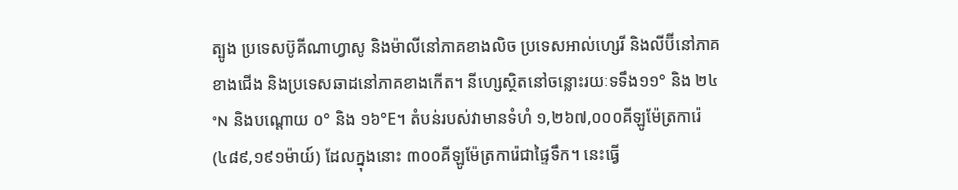ត្បូង ប្រទេសប៊ូគីណាហ្វាសូ និងម៉ាលីនៅភាគខាងលិច ប្រទេសអាល់ហ្សេរី និងលីប៊ីនៅភាគខាងជើង និងប្រទេសឆាដនៅភាគខាងកើត។ នីហ្សេស្ថិតនៅចន្លោះរយៈទទឹង១១° និង ២៤°N និងបណ្តោយ ០° និង ១៦°E។ តំបន់របស់វាមានទំហំ ១,២៦៧,០០០គីឡូម៉ែត្រការ៉េ (៤៨៩,១៩១ម៉ាយ៍) ដែលក្នុងនោះ ៣០០គីឡូម៉ែត្រការ៉េជាផ្ទៃទឹក។ នេះធ្វើ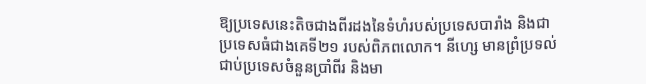ឱ្យប្រទេសនេះតិចជាងពីរដងនៃទំហំរបស់ប្រទេសបារាំង និងជាប្រទេសធំជាងគេទី២១ របស់ពិភពលោក។ នីហ្សេ មានព្រំប្រទល់ជាប់ប្រទេសចំនួនប្រាំពីរ និងមា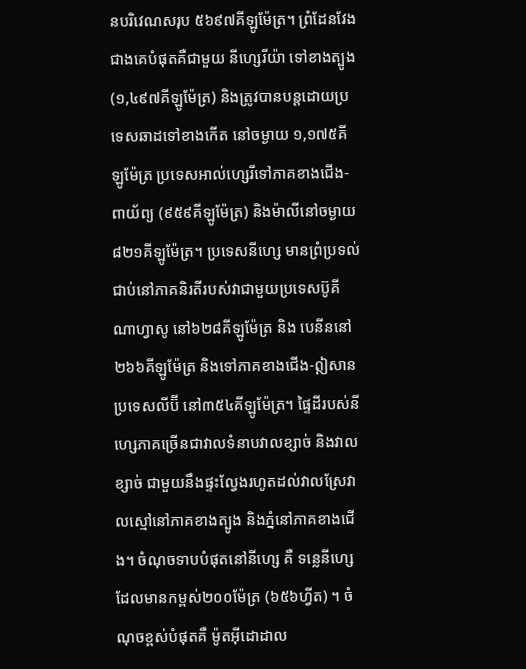នបរិវេណសរុប ៥៦៩៧គីឡូម៉ែត្រ។ ព្រំដែនវែងជាងគេបំផុតគឺជាមួយ នីហ្សេរីយ៉ា ទៅខាងត្បូង (១,៤៩៧គីឡូម៉ែត្រ) និងត្រូវបានបន្តដោយប្រទេសឆាដទៅខាងកើត នៅចម្ងាយ ១,១៧៥គីឡូម៉ែត្រ ប្រទេសអាល់ហ្សេរីទៅភាគខាងជើង-ពាយ័ព្យ (៩៥៩គីឡូម៉ែត្រ) និងម៉ាលីនៅចម្ងាយ៨២១គីឡូម៉ែត្រ។ ប្រទេសនីហ្សេ មានព្រំប្រទល់ជាប់នៅភាគនិរតីរបស់វាជាមួយប្រទេសប៊ូគីណាហ្វាសូ នៅ៦២៨គីឡូម៉ែត្រ និង បេនីននៅ ២៦៦គីឡូម៉ែត្រ និងទៅភាគខាងជើង-ឦសាន ប្រទេសលីប៊ី នៅ៣៥៤គីឡូម៉ែត្រ។ ផ្ទៃដីរបស់នីហ្សេភាគច្រើនជាវាលទំនាបវាលខ្សាច់ និងវាលខ្សាច់ ជាមួយនឹងផ្ទះល្វែងរហូតដល់វាលស្រែវាលស្មៅនៅភាគខាងត្បូង និងភ្នំនៅភាគខាងជើង។ ចំណុចទាបបំផុតនៅនីហ្សេ គឺ ទន្លេនីហ្សេ ដែលមានកម្ពស់២០០ម៉ែត្រ (៦៥៦ហ្វីត) ។ ចំណុចខ្ពស់បំផុតគឺ ម៉ូតអ៊ីដោដាល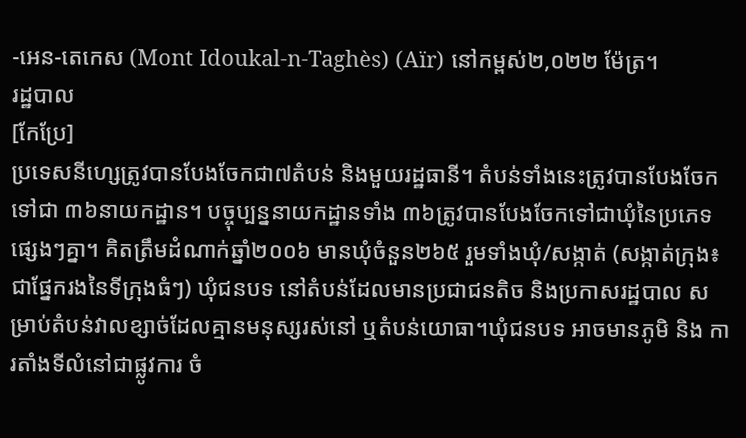-អេន-តេកេស (Mont Idoukal-n-Taghès) (Aïr) នៅកម្ពស់២,០២២ ម៉ែត្រ។
រដ្ឋបាល
[កែប្រែ]
ប្រទេសនីហ្សេត្រូវបានបែងចែកជា៧តំបន់ និងមួយរដ្ឋធានី។ តំបន់ទាំងនេះត្រូវបានបែងចែកទៅជា ៣៦នាយកដ្ឋាន។ បច្ចុប្បន្ននាយកដ្ឋានទាំង ៣៦ត្រូវបានបែងចែកទៅជាឃុំនៃប្រភេទផ្សេងៗគ្នា។ គិតត្រឹមដំណាក់ឆ្នាំ២០០៦ មានឃុំចំនួន២៦៥ រួមទាំងឃុំ/សង្កាត់ (សង្កាត់ក្រុង៖ ជាផ្នែករងនៃទីក្រុងធំៗ) ឃុំជនបទ នៅតំបន់ដែលមានប្រជាជនតិច និងប្រកាសរដ្ឋបាល សម្រាប់តំបន់វាលខ្សាច់ដែលគ្មានមនុស្សរស់នៅ ឬតំបន់យោធា។ឃុំជនបទ អាចមានភូមិ និង ការតាំងទីលំនៅជាផ្លូវការ ចំ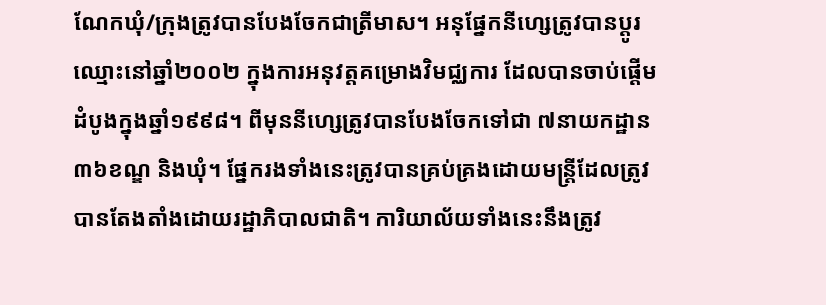ណែកឃុំ/ក្រុងត្រូវបានបែងចែកជាត្រីមាស។ អនុផ្នែកនីហ្សេត្រូវបានប្តូរឈ្មោះនៅឆ្នាំ២០០២ ក្នុងការអនុវត្តគម្រោងវិមជ្ឈការ ដែលបានចាប់ផ្តើមដំបូងក្នុងឆ្នាំ១៩៩៨។ ពីមុននីហ្សេត្រូវបានបែងចែកទៅជា ៧នាយកដ្ឋាន ៣៦ខណ្ឌ និងឃុំ។ ផ្នែករងទាំងនេះត្រូវបានគ្រប់គ្រងដោយមន្ត្រីដែលត្រូវបានតែងតាំងដោយរដ្ឋាភិបាលជាតិ។ ការិយាល័យទាំងនេះនឹងត្រូវ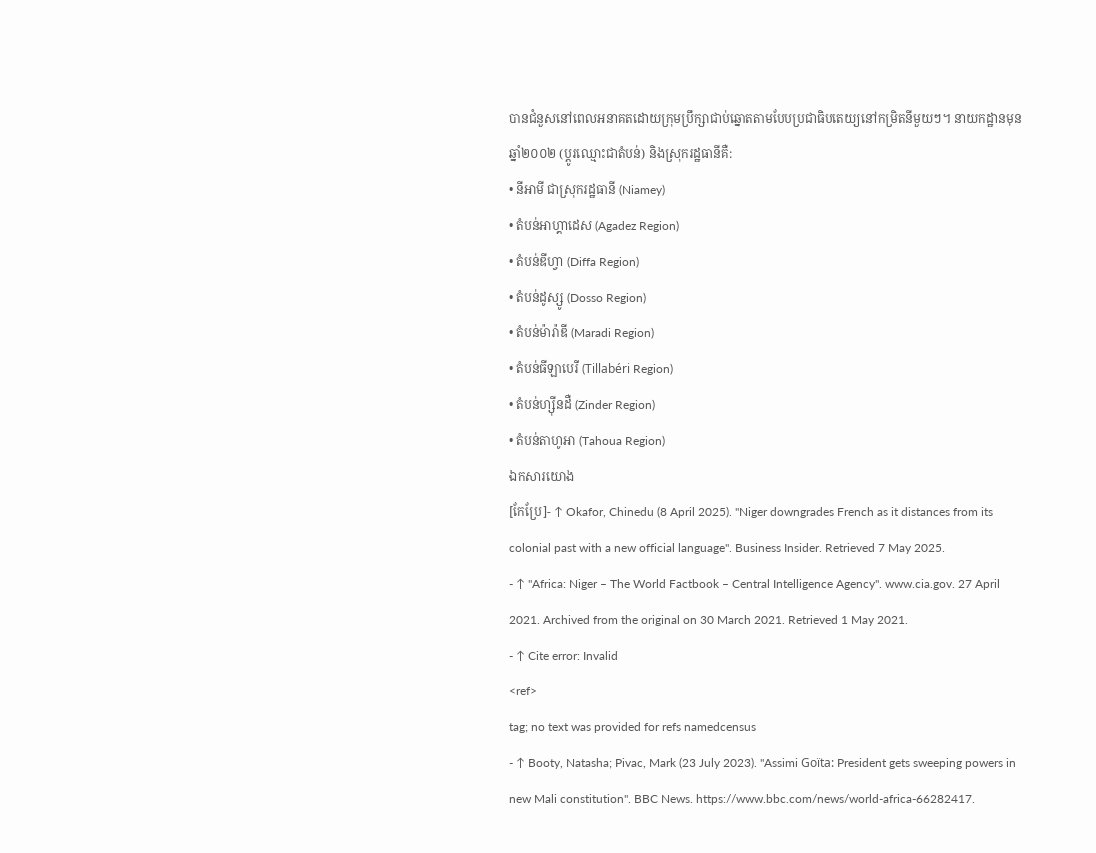បានជំនួសនៅពេលអនាគតដោយក្រុមប្រឹក្សាជាប់ឆ្នោតតាមបែបប្រជាធិបតេយ្យនៅកម្រិតនីមួយៗ។ នាយកដ្ឋានមុនឆ្នាំ២០០២ (ប្តូរឈ្មោះជាតំបន់) និងស្រុករដ្ឋធានីគឺ:
• នីអាមី ជាស្រុករដ្ឋធានី (Niamey)
• តំបន់អាហ្គាដេស (Agadez Region)
• តំបន់ឌីហ្វា (Diffa Region)
• តំបន់ដូស្សូ (Dosso Region)
• តំបន់ម៉ារ៉ាឌី (Maradi Region)
• តំបន់ធីឡាបេរី (Tillabéri Region)
• តំបន់ហ្ស៊ីនដឺ (Zinder Region)
• តំបន់តាហូអា (Tahoua Region)
ឯកសារយោង
[កែប្រែ]- ↑ Okafor, Chinedu (8 April 2025). "Niger downgrades French as it distances from its colonial past with a new official language". Business Insider. Retrieved 7 May 2025.
- ↑ "Africa: Niger – The World Factbook – Central Intelligence Agency". www.cia.gov. 27 April 2021. Archived from the original on 30 March 2021. Retrieved 1 May 2021.
- ↑ Cite error: Invalid
<ref>
tag; no text was provided for refs namedcensus
- ↑ Booty, Natasha; Pivac, Mark (23 July 2023). "Assimi Goïta: President gets sweeping powers in new Mali constitution". BBC News. https://www.bbc.com/news/world-africa-66282417.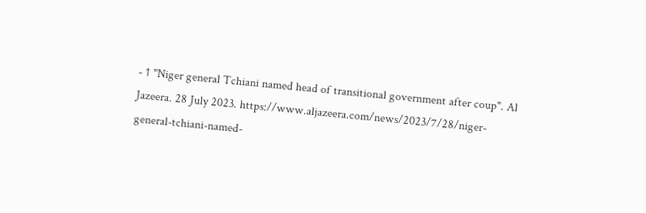- ↑ "Niger general Tchiani named head of transitional government after coup". Al Jazeera. 28 July 2023. https://www.aljazeera.com/news/2023/7/28/niger-general-tchiani-named-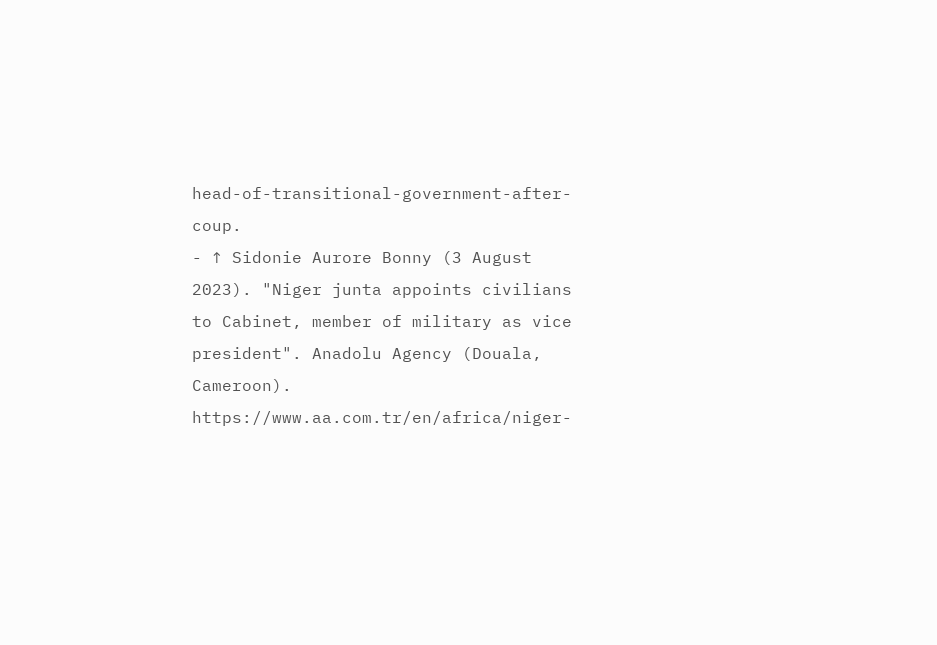head-of-transitional-government-after-coup.
- ↑ Sidonie Aurore Bonny (3 August 2023). "Niger junta appoints civilians to Cabinet, member of military as vice president". Anadolu Agency (Douala, Cameroon). https://www.aa.com.tr/en/africa/niger-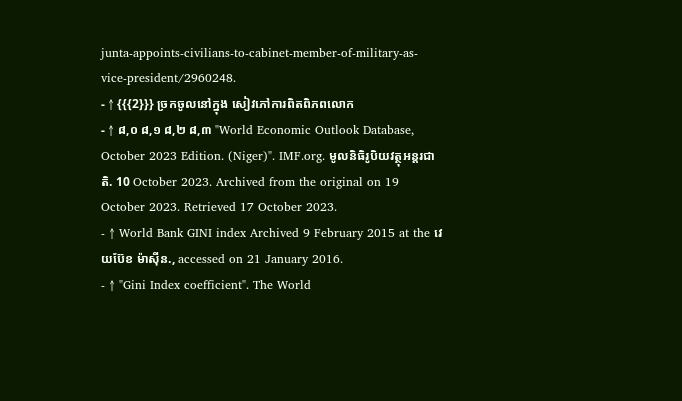junta-appoints-civilians-to-cabinet-member-of-military-as-vice-president/2960248.
- ↑ {{{2}}} ច្រកចូលនៅក្នុង សៀវភៅការពិតពិភពលោក
- ↑ ៨,០ ៨,១ ៨,២ ៨,៣ "World Economic Outlook Database, October 2023 Edition. (Niger)". IMF.org. មូលនិធិរូបិយវត្ថុអន្តរជាតិ. 10 October 2023. Archived from the original on 19 October 2023. Retrieved 17 October 2023.
- ↑ World Bank GINI index Archived 9 February 2015 at the វេយប៊ែខ ម៉ាស៊ីន., accessed on 21 January 2016.
- ↑ "Gini Index coefficient". The World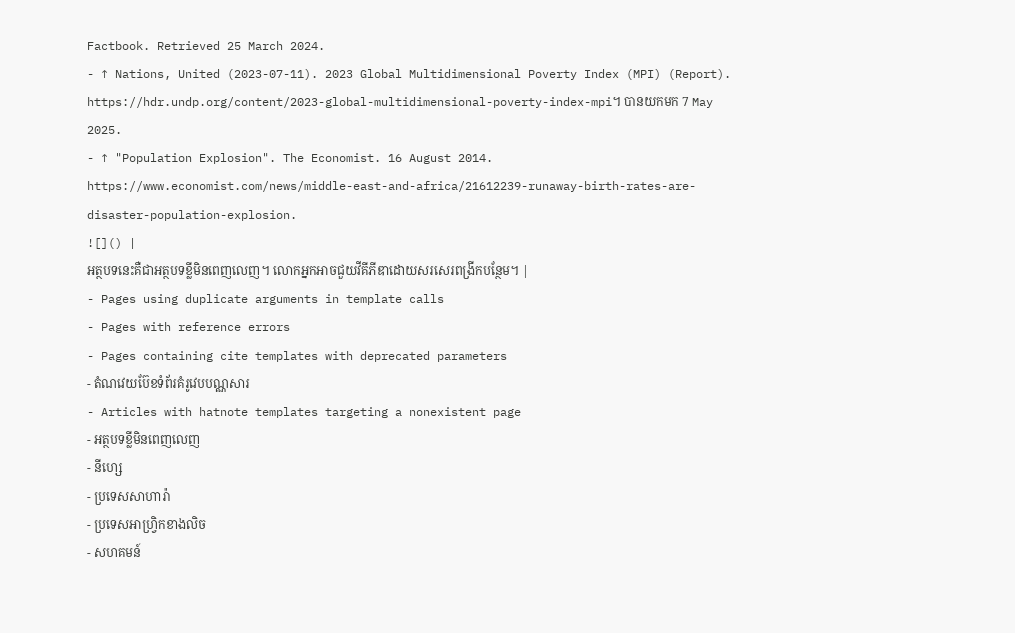Factbook. Retrieved 25 March 2024.
- ↑ Nations, United (2023-07-11). 2023 Global Multidimensional Poverty Index (MPI) (Report). https://hdr.undp.org/content/2023-global-multidimensional-poverty-index-mpi។ បានយកមក 7 May 2025.
- ↑ "Population Explosion". The Economist. 16 August 2014. https://www.economist.com/news/middle-east-and-africa/21612239-runaway-birth-rates-are-disaster-population-explosion.
![]() |
អត្ថបទនេះគឺជាអត្ថបទខ្លីមិនពេញលេញ។ លោកអ្នកអាចជួយវីគីភីឌាដោយសរសេរពង្រីកបន្ថែម។ |
- Pages using duplicate arguments in template calls
- Pages with reference errors
- Pages containing cite templates with deprecated parameters
- តំណវេយប៊ែខទំព័រគំរូវេបបណ្ណសារ
- Articles with hatnote templates targeting a nonexistent page
- អត្ថបទខ្លីមិនពេញលេញ
- នីហ្សេ
- ប្រទេសសាហារ៉ា
- ប្រទេសអាហ្វ្រិកខាងលិច
- សហគមន៍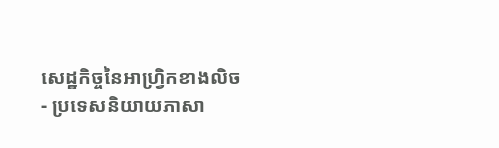សេដ្ឋកិច្ចនៃអាហ្វ្រិកខាងលិច
- ប្រទេសនិយាយភាសា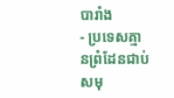បារាំង
- ប្រទេសគ្មានព្រំដែនជាប់សមុ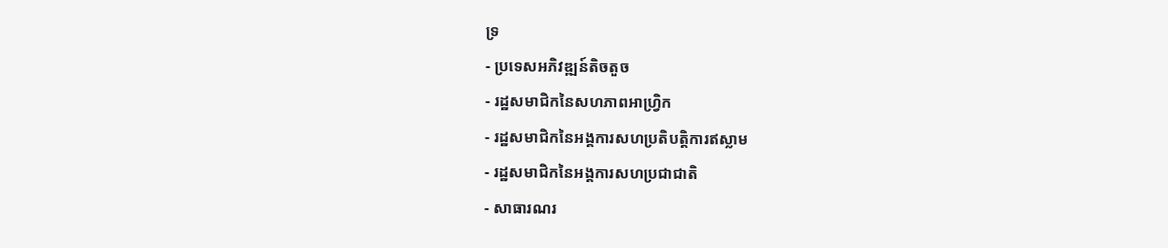ទ្រ
- ប្រទេសអភិវឌ្ឍន៍តិចតួច
- រដ្ឋសមាជិកនៃសហភាពអាហ្វ្រិក
- រដ្ឋសមាជិកនៃអង្គការសហប្រតិបត្តិការឥស្លាម
- រដ្ឋសមាជិកនៃអង្គការសហប្រជាជាតិ
- សាធារណរ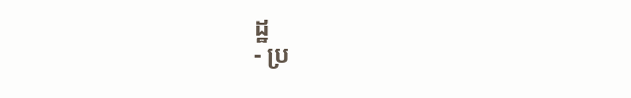ដ្ឋ
- ប្រ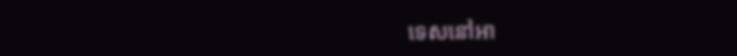ទេសនៅអា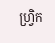ហ្វ្រិក